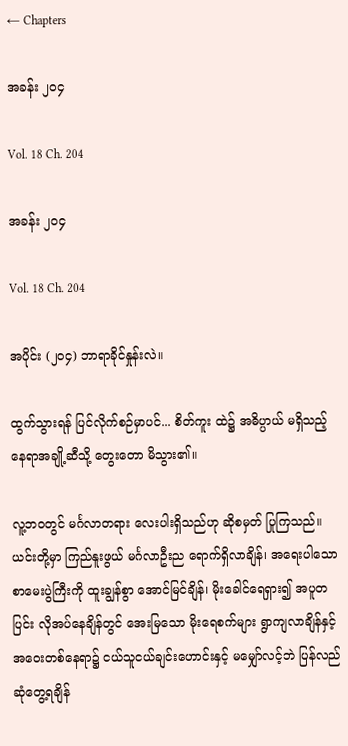← Chapters

အခန်း ၂၀၄

Vol. 18 Ch. 204

အခန်း ၂၀၄

Vol. 18 Ch. 204

အပိုင်း (၂၀၄) ဘာရာခိုင်နှုန်းလဲ။

ထွက်သွားရန် ပြင်လိုက်စဉ်မှာပင်... စိတ်ကူး ထဲ၌ အဓိပ္ပာယ် မရှိသည့် နေရာအချို့ဆီသို့ တွေးတော မိသွား၏။

လူ့ဘဝတွင် မင်္ဂလာတရား လေးပါးရှိသည်ဟု ဆိုစမှတ် ပြုကြသည်။ ယင်းတို့မှာ ကြည်နူးဖွယ် မင်္ဂလာဦးည ရောက်ရှိလာချိန်၊ အရေးပါသော စာမေးပွဲကြီးကို ထူးချွန်စွာ အောင်မြင်ချိန်၊ မိုးခေါင်ရေရှား၍ အပူတပြင်း လိုအပ်နေချိန်တွင် အေးမြသော မိုးရေစက်များ ရွာကျလာချိန်နှင့် အဝေးတစ်နေရာ၌ ငယ်သူငယ်ချင်းဟောင်းနှင့် မမျှော်လင့်ဘဲ ပြန်လည်ဆုံတွေ့ရချိန်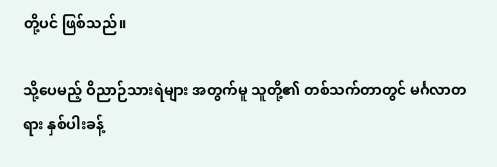တို့ပင် ဖြစ်သည်။

သို့ပေမည့် ဝိညာဉ်သားရဲများ အတွက်မူ သူတို့၏ တစ်သက်တာတွင် မင်္ဂလာတရား နှစ်ပါးခန့်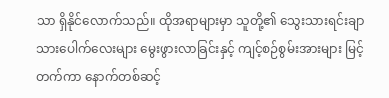သာ ရှိနိုင်လောက်သည်။ ထိုအရာများမှာ သူတို့၏ သွေးသားရင်းချာ သားပေါက်လေးများ မွေးဖွားလာခြင်းနှင့် ကျင့်စဉ်စွမ်းအားများ မြင့်တက်ကာ နောက်တစ်ဆင့်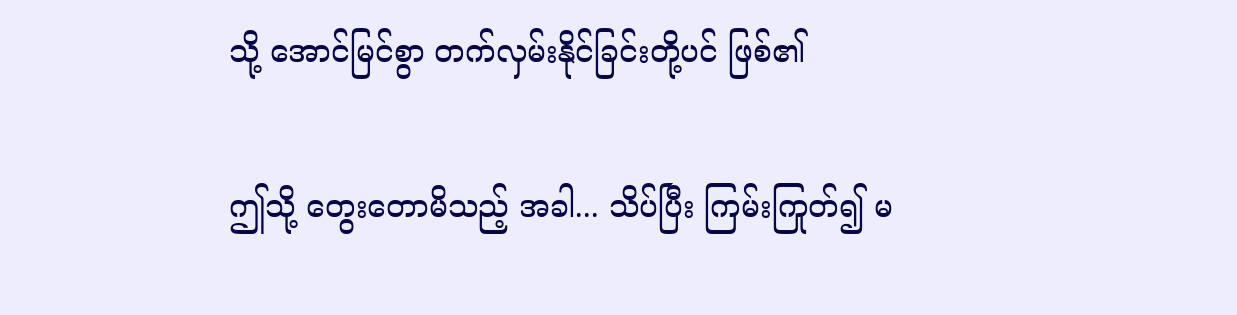သို့ အောင်မြင်စွာ တက်လှမ်းနိုင်ခြင်းတို့ပင် ဖြစ်၏

ဤသို့ တွေးတောမိသည့် အခါ... သိပ်ပြီး ကြမ်းကြုတ်၍ မ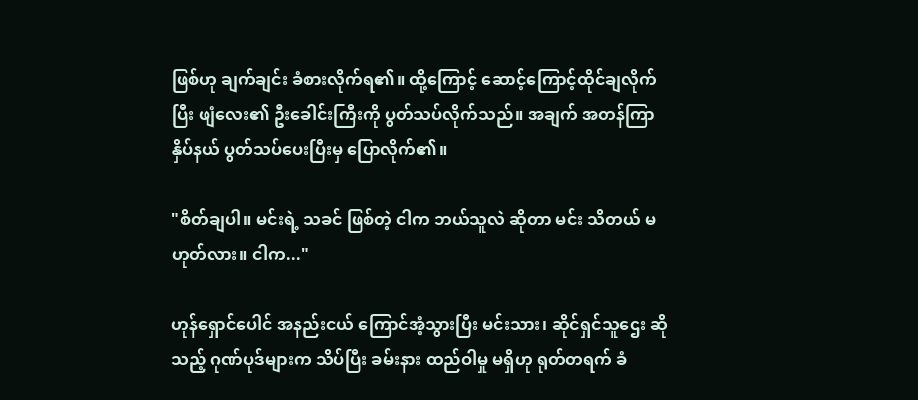ဖြစ်ဟု ချက်ချင်း ခံစားလိုက်ရ၏။ ထို့ကြောင့် ဆောင့်ကြောင့်ထိုင်ချလိုက်ပြီး ဖျံလေး၏ ဦးခေါင်းကြီးကို ပွတ်သပ်လိုက်သည်။ အချက် အတန်ကြာ နှိပ်နယ် ပွတ်သပ်ပေးပြီးမှ ပြောလိုက်၏။

"စိတ်ချပါ။ မင်းရဲ့ သခင် ဖြစ်တဲ့ ငါက ဘယ်သူလဲ ဆိုတာ မင်း သိတယ် မဟုတ်လား။ ငါက..."

ဟုန်ရှောင်ပေါင် အနည်းငယ် ကြောင်အံ့သွားပြီး မင်းသား၊ ဆိုင်ရှင်သူဌေး ဆိုသည့် ဂုဏ်ပုဒ်များက သိပ်ပြီး ခမ်းနား ထည်ဝါမှု မရှိဟု ရုတ်တရက် ခံ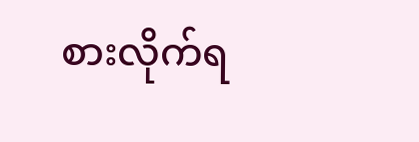စားလိုက်ရ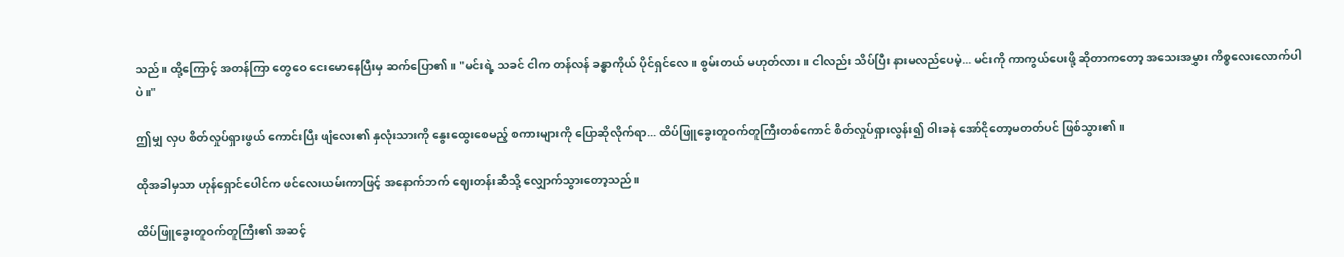သည်။ ထို့ကြောင့် အတန်ကြာ တွေဝေ ငေးမောနေပြီးမှ ဆက်ပြော၏။ "မင်းရဲ့ သခင် ငါက တန်လန် ခန္ဓာကိုယ် ပိုင်ရှင်လေ။ စွမ်းတယ် မဟုတ်လား။ ငါလည်း သိပ်ပြီး နားမလည်ပေမဲ့... မင်းကို ကာကွယ်ပေးဖို့ ဆိုတာကတော့ အသေးအမွှား ကိစ္စလေးလောက်ပါပဲ။"

ဤမျှ လှပ စိတ်လှုပ်ရှားဖွယ် ကောင်းပြီး ဖျံလေး၏ နှလုံးသားကို နွေးထွေးစေမည့် စကားများကို ပြောဆိုလိုက်ရာ... ထိပ်ဖြူခွေးတူဝက်တူကြီးတစ်ကောင် စိတ်လှုပ်ရှားလွန်း၍ ဝါးခနဲ အော်ငိုတော့မတတ်ပင် ဖြစ်သွား၏။

ထိုအခါမှသာ ဟုန်ရှောင်ပေါင်က ဖင်လေးယမ်းကာဖြင့် အနောက်ဘက် ဈေးတန်းဆီသို့ လျှောက်သွားတော့သည်။

ထိပ်ဖြူခွေးတူဝက်တူကြီး၏ အဆင့်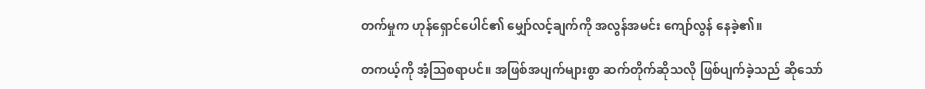တက်မှုက ဟုန်ရှောင်ပေါင်၏ မျှော်လင့်ချက်ကို အလွန်အမင်း ကျော်လွန် နေခဲ့၏။

တကယ့်ကို အံ့ဩစရာပင်။ အဖြစ်အပျက်များစွာ ဆက်တိုက်ဆိုသလို ဖြစ်ပျက်ခဲ့သည် ဆိုသော်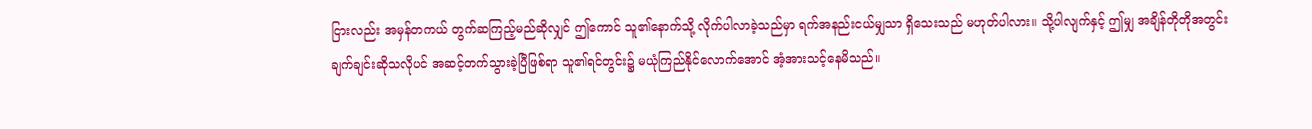ငြားလည်း အမှန်တကယ် တွက်ဆကြည့်မည်ဆိုလျှင် ဤကောင် သူ၏နောက်သို့ လိုက်ပါလာခဲ့သည်မှာ ရက်အနည်းငယ်မျှသာ ရှိသေးသည် မဟုတ်ပါလား။ သို့ပါလျက်နှင့် ဤမျှ အချိန်တိုတိုအတွင်း ချက်ချင်းဆိုသလိုပင် အဆင့်တက်သွားခဲ့ပြီဖြစ်ရာ သူ၏ရင်တွင်း၌ မယုံကြည်နိုင်လောက်အောင် အံ့အားသင့်နေမိသည်။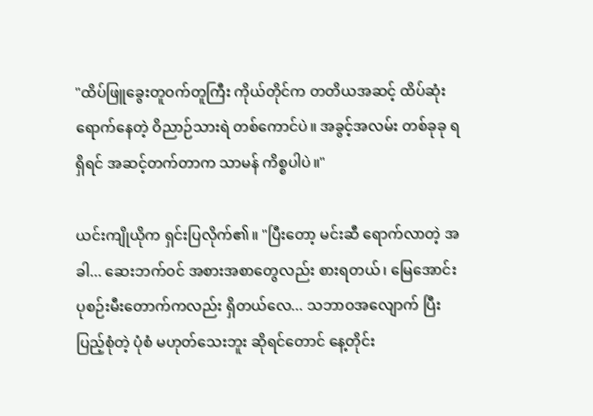"ထိပ်ဖြူခွေးတူဝက်တူကြီး ကိုယ်တိုင်က တတိယအဆင့် ထိပ်ဆုံး ရောက်နေတဲ့ ဝိညာဉ်သားရဲ တစ်ကောင်ပဲ။ အခွင့်အလမ်း တစ်ခုခု ရရှိရင် အဆင့်တက်တာက သာမန် ကိစ္စပါပဲ။"

ယင်းကျိုယိုက ရှင်းပြလိုက်၏။ "ပြီးတော့ မင်းဆီ ရောက်လာတဲ့ အခါ... ဆေးဘက်ဝင် အစားအစာတွေလည်း စားရတယ်၊ မြေအောင်းပုစဉ်းမီးတောက်ကလည်း ရှိတယ်လေ... သဘာဝအလျောက် ပြီးပြည့်စုံတဲ့ ပုံစံ မဟုတ်သေးဘူး ဆိုရင်တောင် နေ့တိုင်း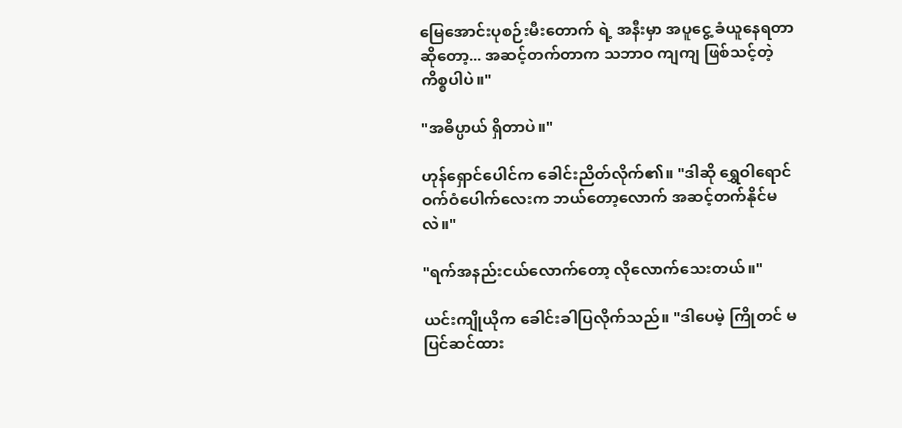မြေအောင်းပုစဉ်းမီးတောက် ရဲ့ အနီးမှာ အပူငွေ့ ခံယူနေရတာ ဆိုတော့... အဆင့်တက်တာက သဘာဝ ကျကျ ဖြစ်သင့်တဲ့ ကိစ္စပါပဲ။"

"အဓိပ္ပာယ် ရှိတာပဲ။"

ဟုန်ရှောင်ပေါင်က ခေါင်းညိတ်လိုက်၏။ "ဒါဆို ရွှေဝါရောင် ဝက်ဝံပေါက်လေးက ဘယ်တော့လောက် အဆင့်တက်နိုင်မလဲ။"

"ရက်အနည်းငယ်လောက်တော့ လိုလောက်သေးတယ်။"

ယင်းကျိုယိုက ခေါင်းခါပြလိုက်သည်။ "ဒါပေမဲ့ ကြိုတင် မပြင်ဆင်ထား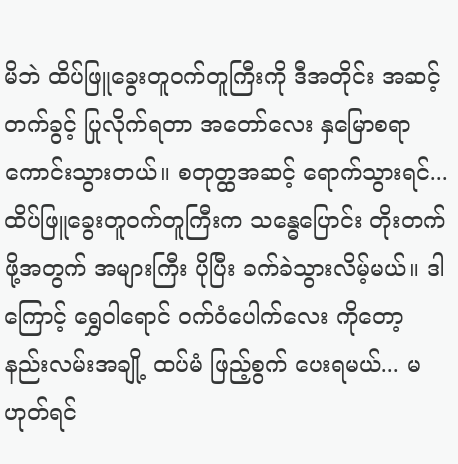မိဘဲ ထိပ်ဖြူခွေးတူဝက်တူကြီးကို ဒီအတိုင်း အဆင့်တက်ခွင့် ပြုလိုက်ရတာ အတော်လေး နှမြောစရာ ကောင်းသွားတယ်။ စတုတ္ထအဆင့် ရောက်သွားရင်... ထိပ်ဖြူခွေးတူဝက်တူကြီးက သန္ဓေပြောင်း တိုးတက်ဖို့အတွက် အများကြီး ပိုပြီး ခက်ခဲသွားလိမ့်မယ်။ ဒါကြောင့် ရွှေဝါရောင် ဝက်ဝံပေါက်လေး ကိုတော့ နည်းလမ်းအချို့ ထပ်မံ ဖြည့်စွက် ပေးရမယ်... မဟုတ်ရင်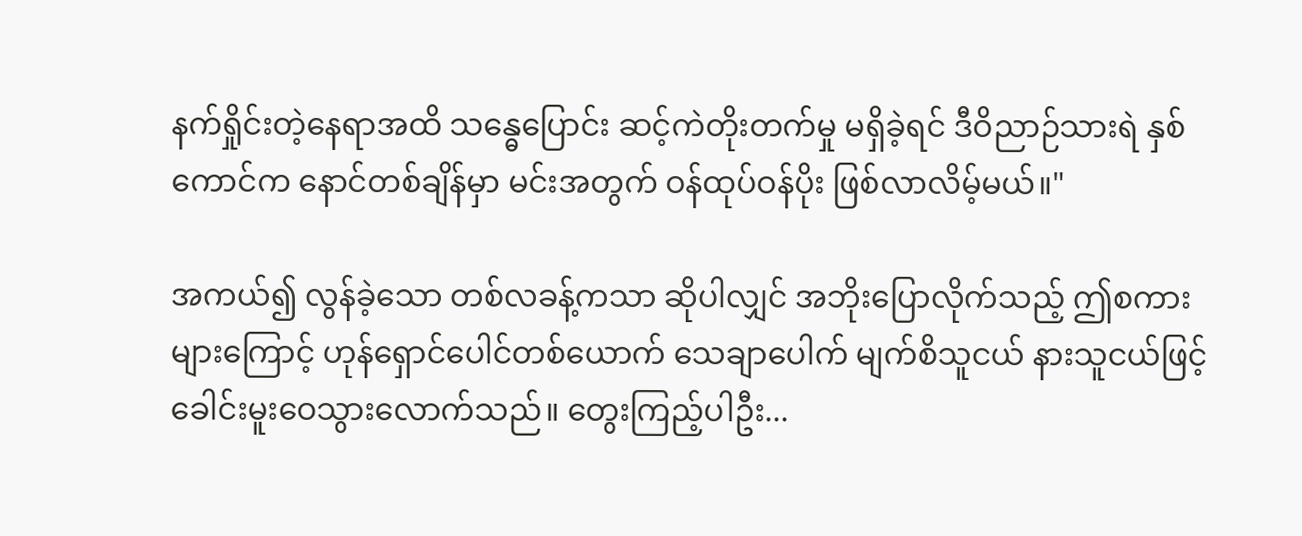နက်ရှိုင်းတဲ့နေရာအထိ သန္ဓေပြောင်း ဆင့်ကဲတိုးတက်မှု မရှိခဲ့ရင် ဒီဝိညာဉ်သားရဲ နှစ်ကောင်က နောင်တစ်ချိန်မှာ မင်းအတွက် ဝန်ထုပ်ဝန်ပိုး ဖြစ်လာလိမ့်မယ်။"

အကယ်၍ လွန်ခဲ့သော တစ်လခန့်ကသာ ဆိုပါလျှင် အဘိုးပြောလိုက်သည့် ဤစကားများကြောင့် ဟုန်ရှောင်ပေါင်တစ်ယောက် သေချာပေါက် မျက်စိသူငယ် နားသူငယ်ဖြင့် ခေါင်းမူးဝေသွားလောက်သည်။ တွေးကြည့်ပါဦး...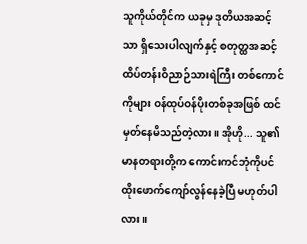သူကိုယ်တိုင်က ယခုမှ ဒုတိယအဆင့်သာ ရှိသေးပါလျက်နှင့် စတုတ္ထအဆင့် ထိပ်တန်းဝိညာဉ်သားရဲကြီး တစ်ကောင်ကိုများ ဝန်ထုပ်ဝန်ပိုးတစ်ခုအဖြစ် ထင်မှတ်နေမိသည်တဲ့လား။ အိုဟို... သူ၏ မာနတရားတို့က ကောင်းကင်ဘုံကိုပင် ထိုးဖောက်ကျော်လွန်နေခဲ့ပြီ မဟုတ်ပါလား။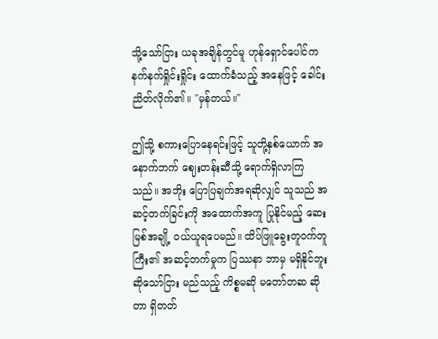သို့သော်ငြား ယခုအချိန်တွင်မူ ဟုန်ရှောင်ပေါင်က နက်နက်ရှိုင်းရှိုင်း ထောက်ခံသည့် အနေဖြင့် ခေါင်းညိတ်လိုက်၏။ "မှန်တယ်။"

ဤသို့ စကားပြောနေရင်းဖြင့် သူတို့နှစ်ယောက် အနောက်ဘက် ဈေးတန်းဆီသို့ ရောက်ရှိလာကြသည်။ အဘိုး ပြောပြချက်အရဆိုလျှင် သူသည် အဆင့်တက်ခြင်းကို အထောက်အကူ ပြုနိုင်မည့် ဆေးမြစ်အချို့ ဝယ်ယူရပေမည်။ ထိပ်ဖြူခွေးတူဝက်တူကြီး၏ အဆင့်တက်မှုက ပြဿနာ ဘာမှ မရှိနိုင်ဘူး ဆိုသော်ငြား မည်သည့် ကိစ္စမဆို မတော်တဆ ဆိုတာ ရှိတတ်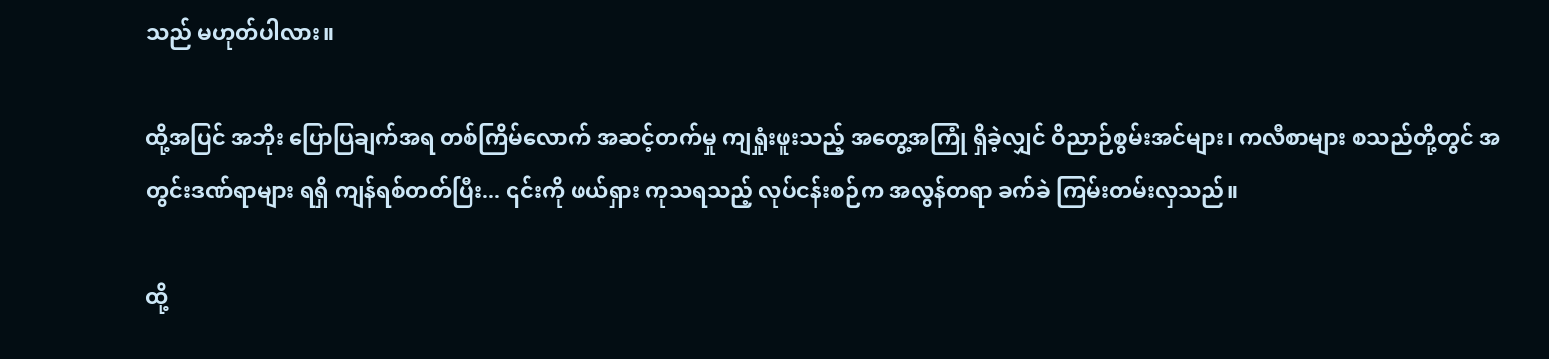သည် မဟုတ်ပါလား။

ထို့အပြင် အဘိုး ပြောပြချက်အရ တစ်ကြိမ်လောက် အဆင့်တက်မှု ကျရှုံးဖူးသည့် အတွေ့အကြုံ ရှိခဲ့လျှင် ဝိညာဉ်စွမ်းအင်များ၊ ကလီစာများ စသည်တို့တွင် အတွင်းဒဏ်ရာများ ရရှိ ကျန်ရစ်တတ်ပြီး... ၎င်းကို ဖယ်ရှား ကုသရသည့် လုပ်ငန်းစဉ်က အလွန်တရာ ခက်ခဲ ကြမ်းတမ်းလှသည်။

ထို့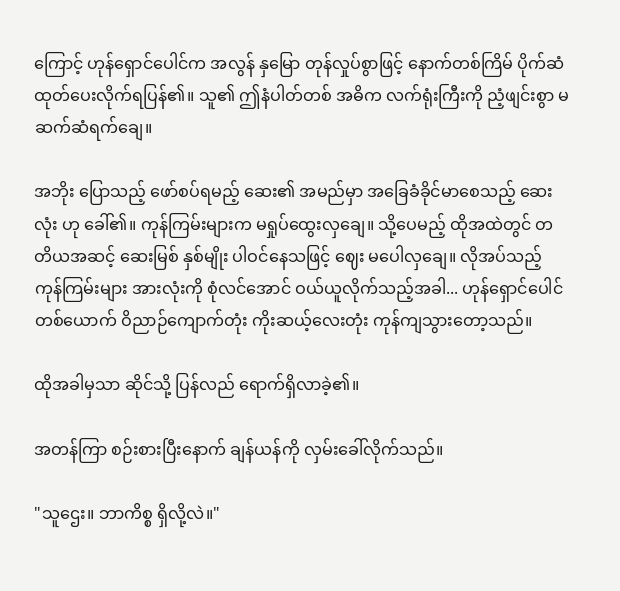ကြောင့် ဟုန်ရှောင်ပေါင်က အလွန် နှမြော တုန်လှုပ်စွာဖြင့် နောက်တစ်ကြိမ် ပိုက်ဆံ ထုတ်ပေးလိုက်ရပြန်၏။ သူ၏ ဤနံပါတ်တစ် အဓိက လက်ရုံးကြီးကို ညံ့ဖျင်းစွာ မဆက်ဆံရက်ချေ။

အဘိုး ပြောသည့် ဖော်စပ်ရမည့် ဆေး၏ အမည်မှာ အခြေခံခိုင်မာစေသည့် ဆေးလုံး ဟု ခေါ်၏။ ကုန်ကြမ်းများက မရှုပ်ထွေးလှချေ။ သို့ပေမည့် ထိုအထဲတွင် တတိယအဆင့် ဆေးမြစ် နှစ်မျိုး ပါဝင်နေသဖြင့် ဈေး မပေါလှချေ။ လိုအပ်သည့် ကုန်ကြမ်းများ အားလုံးကို စုံလင်အောင် ဝယ်ယူလိုက်သည့်အခါ... ဟုန်ရှောင်ပေါင်တစ်ယောက် ဝိညာဉ်ကျောက်တုံး ကိုးဆယ့်လေးတုံး ကုန်ကျသွားတော့သည်။

ထိုအခါမှသာ ဆိုင်သို့ ပြန်လည် ရောက်ရှိလာခဲ့၏။

အတန်ကြာ စဉ်းစားပြီးနောက် ချန်ယန်ကို လှမ်းခေါ်လိုက်သည်။

"သူဌေး။ ဘာကိစ္စ ရှိလို့လဲ။"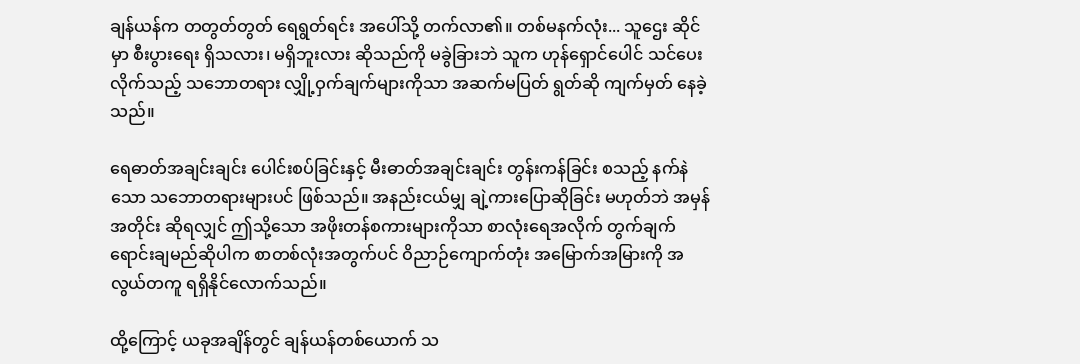ချန်ယန်က တတွတ်တွတ် ရေရွတ်ရင်း အပေါ်သို့ တက်လာ၏။ တစ်မနက်လုံး... သူဌေး ဆိုင်မှာ စီးပွားရေး ရှိသလား၊ မရှိဘူးလား ဆိုသည်ကို မခွဲခြားဘဲ သူက ဟုန်ရှောင်ပေါင် သင်ပေးလိုက်သည့် သဘောတရား လျှို့ဝှက်ချက်များကိုသာ အဆက်မပြတ် ရွတ်ဆို ကျက်မှတ် နေခဲ့သည်။

ရေဓာတ်အချင်းချင်း ပေါင်းစပ်ခြင်းနှင့် မီးဓာတ်အချင်းချင်း တွန်းကန်ခြင်း စသည့် နက်နဲသော သဘောတရားများပင် ဖြစ်သည်။ အနည်းငယ်မျှ ချဲ့ကားပြောဆိုခြင်း မဟုတ်ဘဲ အမှန်အတိုင်း ဆိုရလျှင် ဤသို့သော အဖိုးတန်စကားများကိုသာ စာလုံးရေအလိုက် တွက်ချက်ရောင်းချမည်ဆိုပါက စာတစ်လုံးအတွက်ပင် ဝိညာဉ်ကျောက်တုံး အမြောက်အမြားကို အလွယ်တကူ ရရှိနိုင်လောက်သည်။

ထို့ကြောင့် ယခုအချိန်တွင် ချန်ယန်တစ်ယောက် သ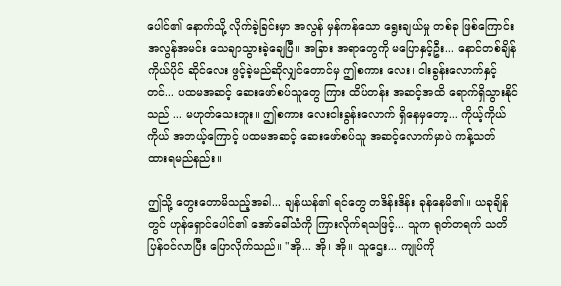ပေါင်၏ နောက်သို့ လိုက်ခဲ့ခြင်းမှာ အလွန် မှန်ကန်သော ရွေးချယ်မှု တစ်ခု ဖြစ်ကြောင်း အလွန်အမင်း သေချာသွားခဲ့ချေပြီ။ အခြား အရာတွေကို မပြောနှင့်ဦး... နောင်တစ်ချိန် ကိုယ်ပိုင် ဆိုင်လေး ဖွင့်ခဲ့မည်ဆိုလျှင်တောင်မှ ဤစကား လေး၊ ငါးခွန်းလောက်နှင့်တင်... ပထမအဆင့် ဆေးဖော်စပ်သူတွေ ကြား ထိပ်တန်း အဆင့်အထိ ရောက်ရှိသွားနိုင်သည် ... မဟုတ်သေးဘူး။ ဤစကား လေးငါးခွန်းလောက် ရှိနေမှတော့... ကိုယ့်ကိုယ်ကိုယ် အဘယ့်ကြောင့် ပထမအဆင့် ဆေးဖော်စပ်သူ အဆင့်လောက်မှာပဲ ကန့်သတ် ထားရမည်နည်း။

ဤသို့ တွေးတောမိသည့်အခါ... ချန်ယန်၏ ရင်တွေ တဒိန်းဒိန်း ခုန်နေမိ၏။ ယခုချိန်တွင် ဟုန်ရှောင်ပေါင်၏ အော်ခေါ်သံကို ကြားလိုက်ရသဖြင့်... သူက ရုတ်တရက် သတိပြန်ဝင်လာပြီး ပြောလိုက်သည်။ "အို... အို၊ အို။ သူဌေး... ကျုပ်ကို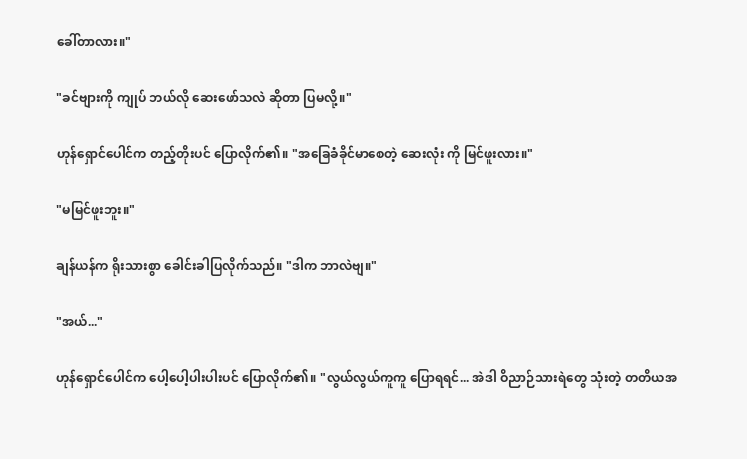ခေါ်တာလား။"

"ခင်ဗျားကို ကျုပ် ဘယ်လို ဆေးဖော်သလဲ ဆိုတာ ပြမလို့။"

ဟုန်ရှောင်ပေါင်က တည့်တိုးပင် ပြောလိုက်၏။ "အခြေခံခိုင်မာစေတဲ့ ဆေးလုံး ကို မြင်ဖူးလား။"

"မမြင်ဖူးဘူး။"

ချန်ယန်က ရိုးသားစွာ ခေါင်းခါပြလိုက်သည်။ "ဒါက ဘာလဲဗျ။"

"အယ်..."

ဟုန်ရှောင်ပေါင်က ပေါ့ပေါ့ပါးပါးပင် ပြောလိုက်၏။ "လွယ်လွယ်ကူကူ ပြောရရင်... အဲဒါ ဝိညာဉ်သားရဲတွေ သုံးတဲ့ တတိယအ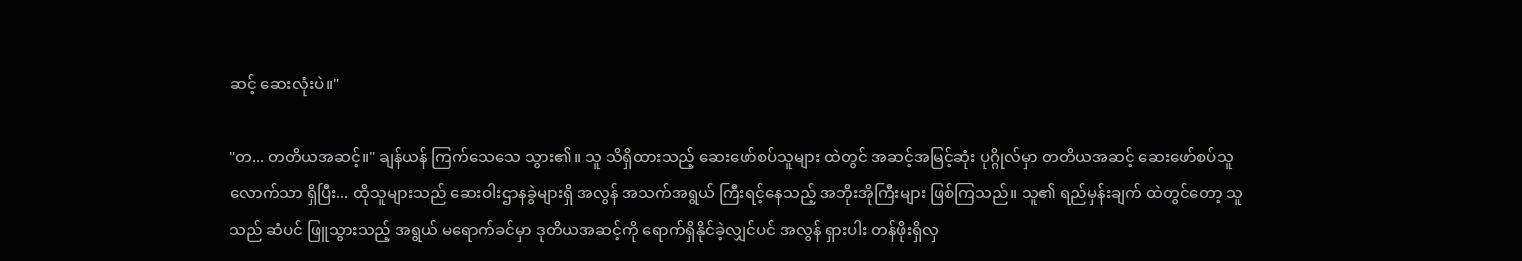ဆင့် ဆေးလုံးပဲ။"

"တ... တတိယအဆင့်။" ချန်ယန် ကြက်သေသေ သွား၏။ သူ သိရှိထားသည့် ဆေးဖော်စပ်သူများ ထဲတွင် အဆင့်အမြင့်ဆုံး ပုဂ္ဂိုလ်မှာ တတိယအဆင့် ဆေးဖော်စပ်သူလောက်သာ ရှိပြီး... ထိုသူများသည် ဆေးဝါးဌာနခွဲများရှိ အလွန် အသက်အရွယ် ကြီးရင့်နေသည့် အဘိုးအိုကြီးများ ဖြစ်ကြသည်။ သူ၏ ရည်မှန်းချက် ထဲတွင်တော့ သူသည် ဆံပင် ဖြူသွားသည့် အရွယ် မရောက်ခင်မှာ ဒုတိယအဆင့်ကို ရောက်ရှိနိုင်ခဲ့လျှင်ပင် အလွန် ရှားပါး တန်ဖိုးရှိလှ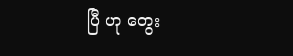ပြီ ဟု တွေး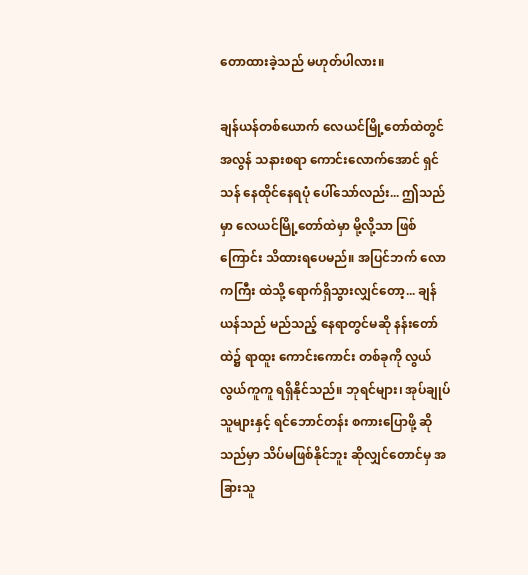တောထားခဲ့သည် မဟုတ်ပါလား။

ချန်ယန်တစ်ယောက် လေယင်မြို့တော်ထဲတွင် အလွန် သနားစရာ ကောင်းလောက်အောင် ရှင်သန် နေထိုင်နေရပုံ ပေါ်သော်လည်း... ဤသည်မှာ လေယင်မြို့တော်ထဲမှာ မို့လို့သာ ဖြစ်ကြောင်း သိထားရပေမည်။ အပြင်ဘက် လောကကြီး ထဲသို့ ရောက်ရှိသွားလျှင်တော့... ချန်ယန်သည် မည်သည့် နေရာတွင်မဆို နန်းတော် ထဲ၌ ရာထူး ကောင်းကောင်း တစ်ခုကို လွယ်လွယ်ကူကူ ရရှိနိုင်သည်။ ဘုရင်များ၊ အုပ်ချုပ်သူများနှင့် ရင်ဘောင်တန်း စကားပြောဖို့ ဆိုသည်မှာ သိပ်မဖြစ်နိုင်ဘူး ဆိုလျှင်တောင်မှ အခြားသူ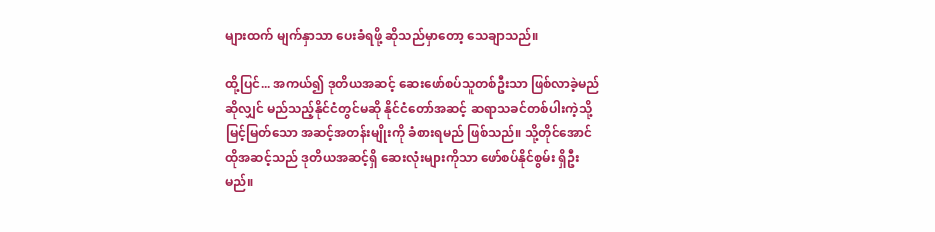များထက် မျက်နှာသာ ပေးခံရဖို့ ဆိုသည်မှာတော့ သေချာသည်။

ထို့ပြင်... အကယ်၍ ဒုတိယအဆင့် ဆေးဖော်စပ်သူတစ်ဦးသာ ဖြစ်လာခဲ့မည်ဆိုလျှင် မည်သည့်နိုင်ငံတွင်မဆို နိုင်ငံတော်အဆင့် ဆရာသခင်တစ်ပါးကဲ့သို့ မြင့်မြတ်သော အဆင့်အတန်းမျိုးကို ခံစားရမည် ဖြစ်သည်။ သို့တိုင်အောင် ထိုအဆင့်သည် ဒုတိယအဆင့်ရှိ ဆေးလုံးများကိုသာ ဖော်စပ်နိုင်စွမ်း ရှိဦးမည်။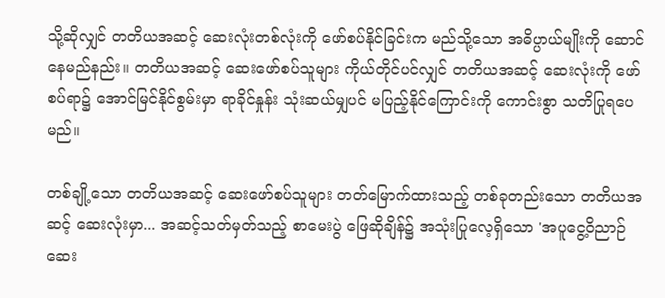သို့ဆိုလျှင် တတိယအဆင့် ဆေးလုံးတစ်လုံးကို ဖော်စပ်နိုင်ခြင်းက မည်သို့သော အဓိပ္ပာယ်မျိုးကို ဆောင်နေမည်နည်း။ တတိယအဆင့် ဆေးဖော်စပ်သူများ ကိုယ်တိုင်ပင်လျှင် တတိယအဆင့် ဆေးလုံးကို ဖော်စပ်ရာ၌ အောင်မြင်နိုင်စွမ်းမှာ ရာခိုင်နှုန်း သုံးဆယ်မျှပင် မပြည့်နိုင်ကြောင်းကို ကောင်းစွာ သတိပြုရပေမည်။

တစ်ချို့သော တတိယအဆင့် ဆေးဖော်စပ်သူများ တတ်မြောက်ထားသည့် တစ်ခုတည်းသော တတိယအဆင့် ဆေးလုံးမှာ... အဆင့်သတ်မှတ်သည့် စာမေးပွဲ ဖြေဆိုချိန်၌ အသုံးပြုလေ့ရှိသော 'အပူငွေ့ဝိညာဉ်ဆေး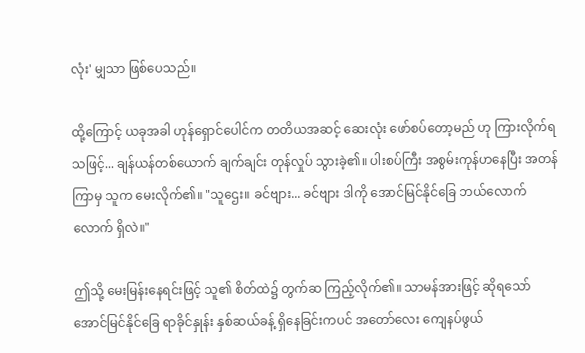လုံး' မျှသာ ဖြစ်ပေသည်။

ထို့ကြောင့် ယခုအခါ ဟုန်ရှောင်ပေါင်က တတိယအဆင့် ဆေးလုံး ဖော်စပ်တော့မည် ဟု ကြားလိုက်ရသဖြင့်... ချန်ယန်တစ်ယောက် ချက်ချင်း တုန်လှုပ် သွားခဲ့၏။ ပါးစပ်ကြီး အစွမ်းကုန်ဟနေပြီး အတန်ကြာမှ သူက မေးလိုက်၏။ "သူဌေး။ ခင်ဗျား... ခင်ဗျား ဒါကို အောင်မြင်နိုင်ခြေ ဘယ်လောက်လောက် ရှိလဲ။"

ဤသို့ မေးမြန်းနေရင်းဖြင့် သူ၏ စိတ်ထဲ၌ တွက်ဆ ကြည့်လိုက်၏။ သာမန်အားဖြင့် ဆိုရသော် အောင်မြင်နိုင်ခြေ ရာခိုင်နှုန်း နှစ်ဆယ်ခန့် ရှိနေခြင်းကပင် အတော်လေး ကျေနပ်ဖွယ်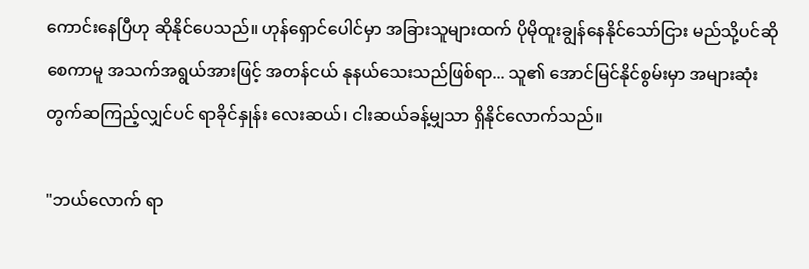ကောင်းနေပြီဟု ဆိုနိုင်ပေသည်။ ဟုန်ရှောင်ပေါင်မှာ အခြားသူများထက် ပိုမိုထူးချွန်နေနိုင်သော်ငြား မည်သို့ပင်ဆိုစေကာမူ အသက်အရွယ်အားဖြင့် အတန်ငယ် နုနယ်သေးသည်ဖြစ်ရာ... သူ၏ အောင်မြင်နိုင်စွမ်းမှာ အများဆုံး တွက်ဆကြည့်လျှင်ပင် ရာခိုင်နှုန်း လေးဆယ်၊ ငါးဆယ်ခန့်မျှသာ ရှိနိုင်လောက်သည်။

"ဘယ်လောက် ရာ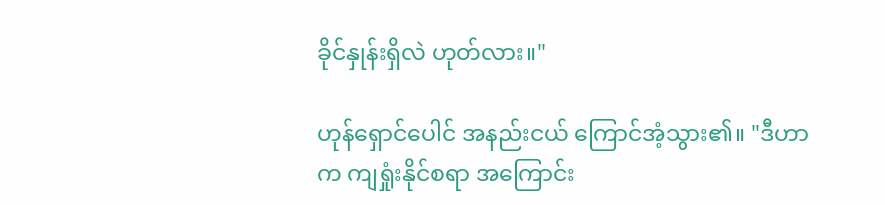ခိုင်နှုန်းရှိလဲ ဟုတ်လား။"

ဟုန်ရှောင်ပေါင် အနည်းငယ် ကြောင်အံ့သွား၏။ "ဒီဟာက ကျရှုံးနိုင်စရာ အကြောင်း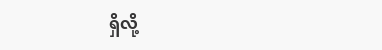ရှိလို့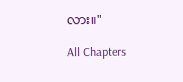လား။"

All Chapters